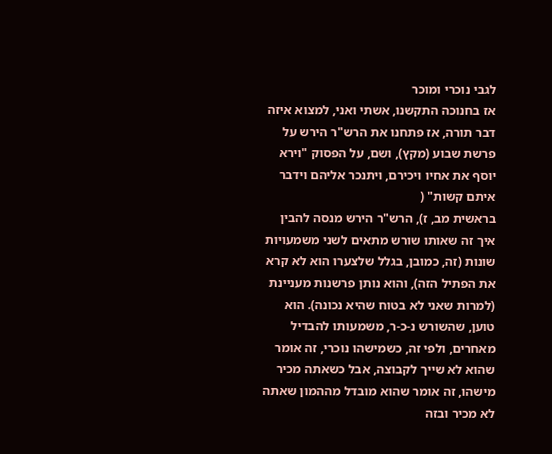לגבי נוכרי ומוכר
אז בחנוכה התקשנו, אשתי ואני, למצוא איזה דבר תורה, אז פתחנו את הרש"ר הירש על פרשת שבוע (מקץ), ושם, על הפסוק "וירא יוסף את אחיו ויכירם, ויתנכר אליהם וידבר איתם קשות" (
בראשית מב, ז), הרש"ר הירש מנסה להבין איך זה שאותו שורש מתאים לשני משמעויות שונות (זה, כמובן, בגלל שלצערו הוא לא קרא את הפתיל הזה), והוא נותן פרשנות מעניינת (למרות שאני לא בטוח שהיא נכונה). הוא טוען, שהשורש נ-כ-ר, משמעותו להבדיל מאחרים, ולפי זה, כשמישהו נוכרי, זה אומר שהוא לא שייך לקבוצה, אבל כשאתה מכיר מישהו, זה אומר שהוא מובדל מההמון שאתה לא מכיר ובזה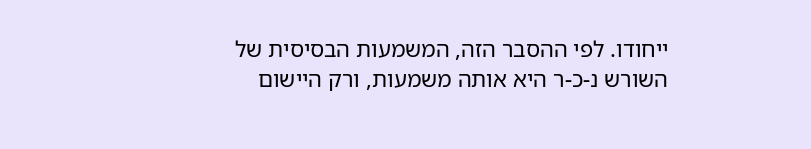ייחודו. לפי ההסבר הזה, המשמעות הבסיסית של השורש נ-כ-ר היא אותה משמעות, ורק היישום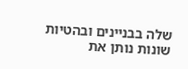שלה בבניינים ובהטיות שונות נותן את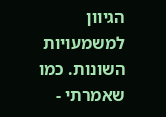הגיוון למשמעויות השונות. כמו שאמרתי -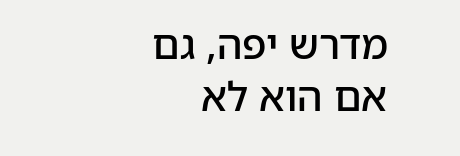מדרש יפה, גם אם הוא לא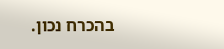בהכרח נכון.